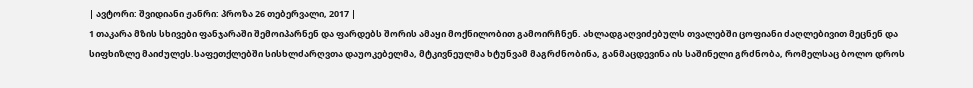| ავტორი: შვიდიანი ჟანრი: პროზა 26 თებერვალი, 2017 |
1 თაკარა მზის სხივები ფანჯარაში შემოიპარნენ და ფარდებს შორის ამაყი მოქნილობით გამოირჩნენ. ახლადგაღვიძებულს თვალებში ცოფიანი ძაღლებივით მეცნენ და სიფხიზლე მაიძულეს.საფეთქლებში სისხლძარღვთა დაუოკებელმა, მტკივნეულმა ხტუნვამ მაგრძნობინა, განმაცდევინა ის საშინელი გრძნობა, რომელსაც ბოლო დროს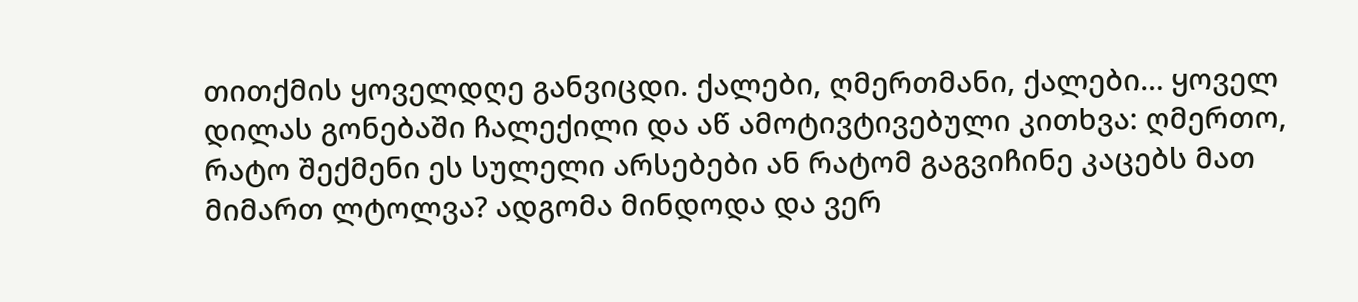თითქმის ყოველდღე განვიცდი. ქალები, ღმერთმანი, ქალები… ყოველ დილას გონებაში ჩალექილი და აწ ამოტივტივებული კითხვა: ღმერთო, რატო შექმენი ეს სულელი არსებები ან რატომ გაგვიჩინე კაცებს მათ მიმართ ლტოლვა? ადგომა მინდოდა და ვერ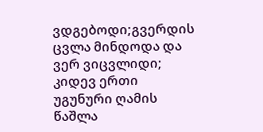ვდგებოდი;გვერდის ცვლა მინდოდა და ვერ ვიცვლიდი; კიდევ ერთი უგუნური ღამის წაშლა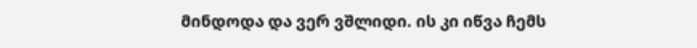მინდოდა და ვერ ვშლიდი. ის კი იწვა ჩემს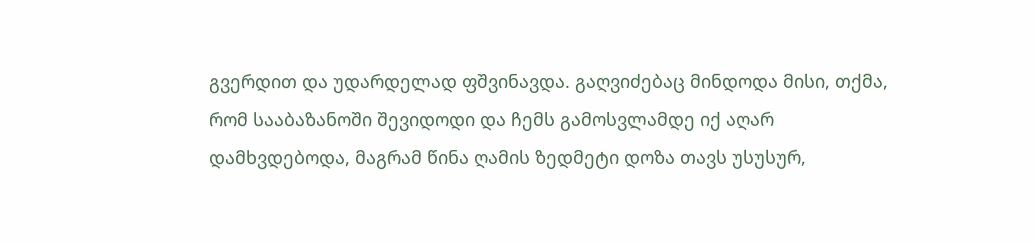გვერდით და უდარდელად ფშვინავდა. გაღვიძებაც მინდოდა მისი, თქმა, რომ სააბაზანოში შევიდოდი და ჩემს გამოსვლამდე იქ აღარ დამხვდებოდა, მაგრამ წინა ღამის ზედმეტი დოზა თავს უსუსურ,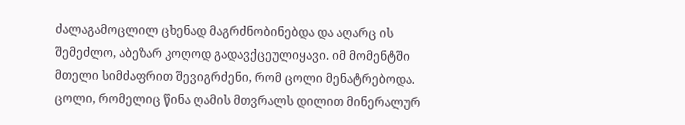ძალაგამოცლილ ცხენად მაგრძნობინებდა და აღარც ის შემეძლო, აბეზარ კოღოდ გადავქცეულიყავი. იმ მომენტში მთელი სიმძაფრით შევიგრძენი, რომ ცოლი მენატრებოდა. ცოლი, რომელიც წინა ღამის მთვრალს დილით მინერალურ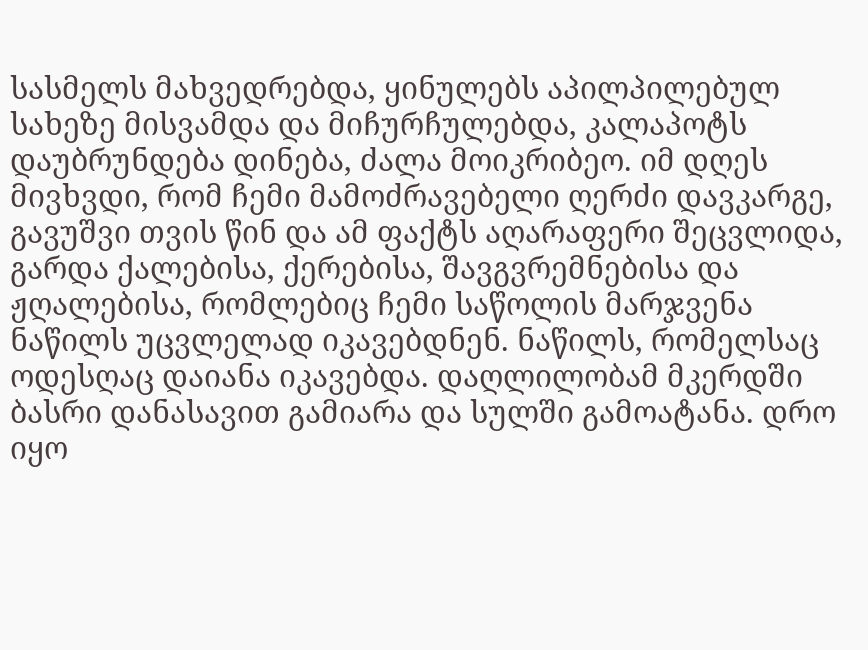სასმელს მახვედრებდა, ყინულებს აპილპილებულ სახეზე მისვამდა და მიჩურჩულებდა, კალაპოტს დაუბრუნდება დინება, ძალა მოიკრიბეო. იმ დღეს მივხვდი, რომ ჩემი მამოძრავებელი ღერძი დავკარგე, გავუშვი თვის წინ და ამ ფაქტს აღარაფერი შეცვლიდა, გარდა ქალებისა, ქერებისა, შავგვრემნებისა და ჟღალებისა, რომლებიც ჩემი საწოლის მარჯვენა ნაწილს უცვლელად იკავებდნენ. ნაწილს, რომელსაც ოდესღაც დაიანა იკავებდა. დაღლილობამ მკერდში ბასრი დანასავით გამიარა და სულში გამოატანა. დრო იყო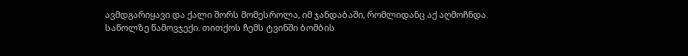ავმდგარიყავი და ქალი შორს მომესროლა, იმ ჯანდაბაში, რომლიდანც აქ აღმოჩნდა. საწოლზე წამოვჯექი. თითქოს ჩემს ტვინში ბომბის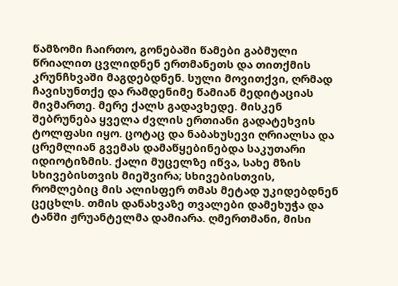წამზომი ჩაირთო, გონებაში წამები გაბმული წრიალით ცვლიდნენ ერთმანეთს და თითქმის კრუნჩხვაში მაგდებდნენ. სული მოვითქვი, ღრმად ჩავისუნთქე და რამდენიმე წამიან მედიტაციას მივმართე. მერე ქალს გადავხედე. მისკენ შებრუნება ყველა ძვლის ერთიანი გადატეხვის ტოლფასი იყო. ცოტაც და ნაბახუსევი ღრიალსა და ცრემლიან გვემას დამაწყებინებდა საკუთარი იდიოტიზმის. ქალი მუცელზე იწვა, სახე მზის სხივებისთვის მიეშვირა; სხივებისთვის, რომლებიც მის ალისფერ თმას მეტად უკიდებდნენ ცეცხლს. თმის დანახვაზე თვალები დამეხუჭა და ტანში ჟრუანტელმა დამიარა. ღმერთმანი, მისი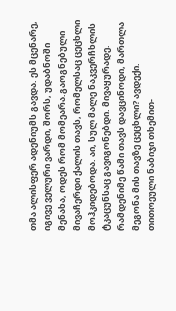თმა ალისფერ ადენიუმს გავდა. ეს მცენარე, იგივე ველური ვარდი, შორს, უდაბნოში მენახა, ოდეს რომ მომეარა.გაოგნებული მივაჩერდი ქალის თავს, რომელსაც ცეცხლი მოჰკიდებოდა. აი, სულ მალე ნაკვერჩხლის ტკაცუნსაც გავიგონებდი. მივაყურადე.
რამდენიმე წამი თავს დავცინოდი, მართლა მეგონა მის თავზე ცეცხლი? ავდექი. თითოეული ნაბიჯი თხემით-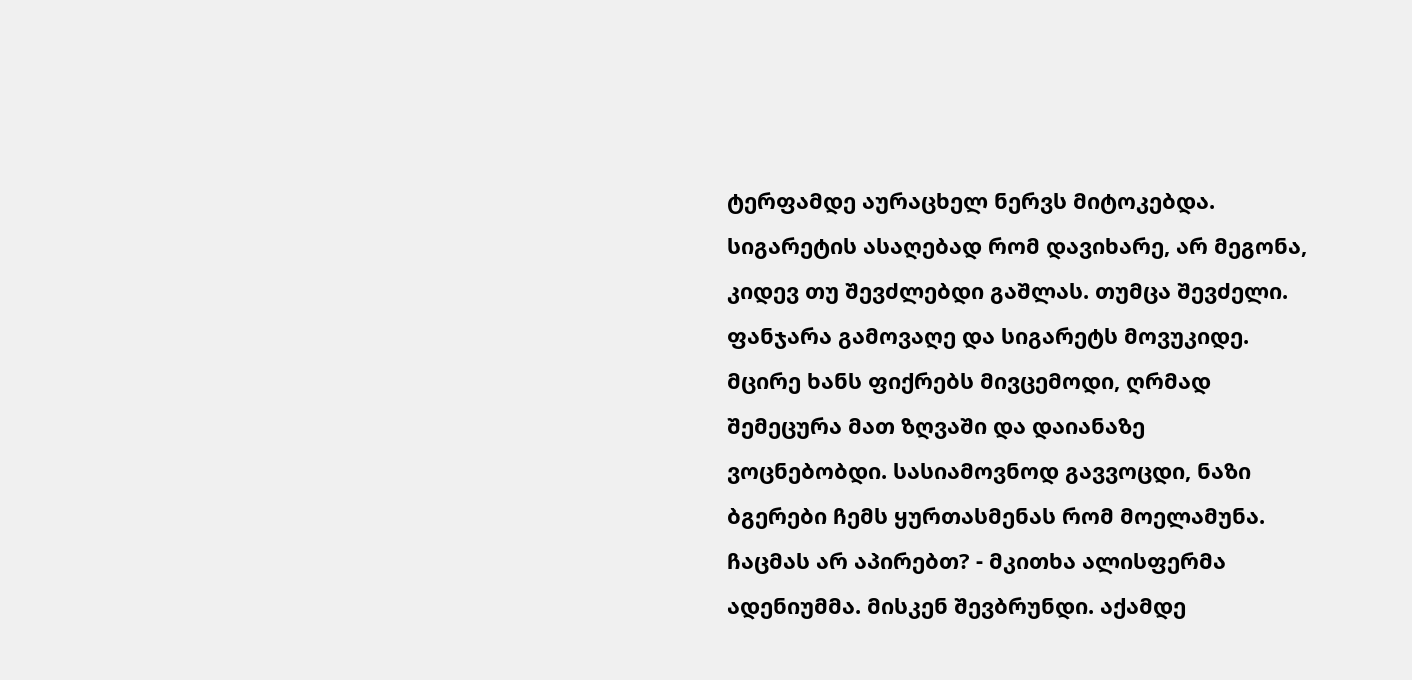ტერფამდე აურაცხელ ნერვს მიტოკებდა. სიგარეტის ასაღებად რომ დავიხარე, არ მეგონა, კიდევ თუ შევძლებდი გაშლას. თუმცა შევძელი. ფანჯარა გამოვაღე და სიგარეტს მოვუკიდე. მცირე ხანს ფიქრებს მივცემოდი, ღრმად შემეცურა მათ ზღვაში და დაიანაზე ვოცნებობდი. სასიამოვნოდ გავვოცდი, ნაზი ბგერები ჩემს ყურთასმენას რომ მოელამუნა. ჩაცმას არ აპირებთ? - მკითხა ალისფერმა ადენიუმმა. მისკენ შევბრუნდი. აქამდე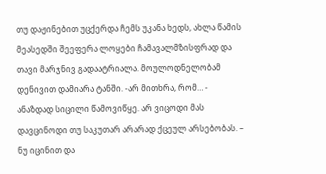თუ დაჟინებით უცქერდა ჩემს უკანა ხედს, ახლა წამის მეასედში შეეფერა ლოყები ჩამავალმზისფრად და თავი მარჯნივ გადაატრიალა. მოულოდნელობამ დენივით დამიარა ტანში. -არ მითხრა, რომ… - ანაზდად სიცილი წამოვიწყე. არ ვიცოდი მას დავცინოდი თუ საკუთარ არარად ქცეულ არსებობას. – ნუ იცინით და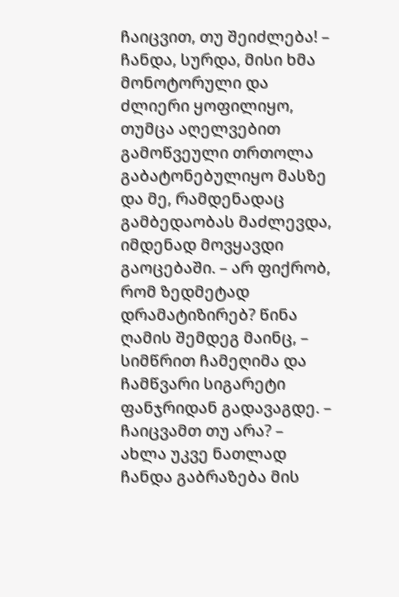ჩაიცვით, თუ შეიძლება! – ჩანდა, სურდა, მისი ხმა მონოტორული და ძლიერი ყოფილიყო, თუმცა აღელვებით გამოწვეული თრთოლა გაბატონებულიყო მასზე და მე, რამდენადაც გამბედაობას მაძლევდა, იმდენად მოვყავდი გაოცებაში. – არ ფიქრობ, რომ ზედმეტად დრამატიზირებ? წინა ღამის შემდეგ მაინც, – სიმწრით ჩამეღიმა და ჩამწვარი სიგარეტი ფანჯრიდან გადავაგდე. – ჩაიცვამთ თუ არა? – ახლა უკვე ნათლად ჩანდა გაბრაზება მის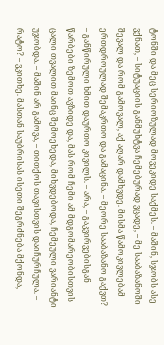ტონში და მეც სერიოზულად მოვეკიდე საქმეს. – მაშინ, სჯობს ასე ვქნათ, – სიტუაციის განმუხტვა ჩემებურად ვცადე, – მე სააბაზანოში შევალ და რომ გამოვალ, აქ აღარ დამხვდე. მისმა წამოკივლებამ ერთდროულად შემაკრთო და გამაცინა. – მეორე სააბაზანო გაქვთ? – განწირული ხმით დაურთო კივილს. – არა, – გაკვირვებისგან წარბები ზემოთ ავზიდე და, მას რომ ჩემი ამ მდგომარეობისთვის ცალი თვალით მაინც შემოეხედა, მიხვდებოდა, ჩემეული ვარიანტი უჯობდა. – მაშინ არ გამოვა, – თითქოს თავისთვის დაიჩურჩულა. – რატო? – ვკითხე. მასთან საუბრისას ისეთი შეგრძნება მქონდა,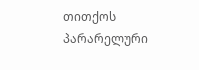თითქოს პარარელური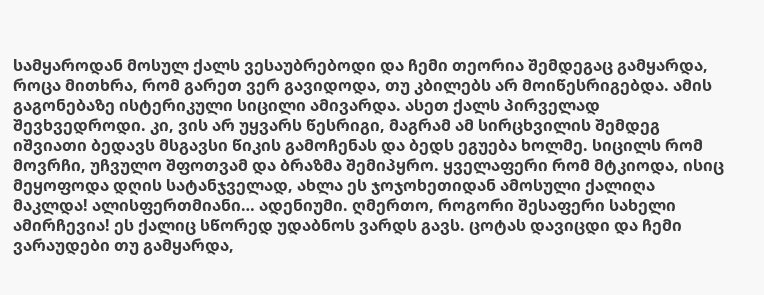სამყაროდან მოსულ ქალს ვესაუბრებოდი და ჩემი თეორია შემდეგაც გამყარდა, როცა მითხრა, რომ გარეთ ვერ გავიდოდა, თუ კბილებს არ მოიწესრიგებდა. ამის გაგონებაზე ისტერიკული სიცილი ამივარდა. ასეთ ქალს პირველად შევხვედროდი. კი, ვის არ უყვარს წესრიგი, მაგრამ ამ სირცხვილის შემდეგ იშვიათი ბედავს მსგავსი წიკის გამოჩენას და ბედს ეგუება ხოლმე. სიცილს რომ მოვრჩი, უჩვულო შფოთვამ და ბრაზმა შემიპყრო. ყველაფერი რომ მტკიოდა, ისიც მეყოფოდა დღის სატანჯველად, ახლა ეს ჯოჯოხეთიდან ამოსული ქალიღა მაკლდა! ალისფერთმიანი… ადენიუმი. ღმერთო, როგორი შესაფერი სახელი ამირჩევია! ეს ქალიც სწორედ უდაბნოს ვარდს გავს. ცოტას დავიცდი და ჩემი ვარაუდები თუ გამყარდა,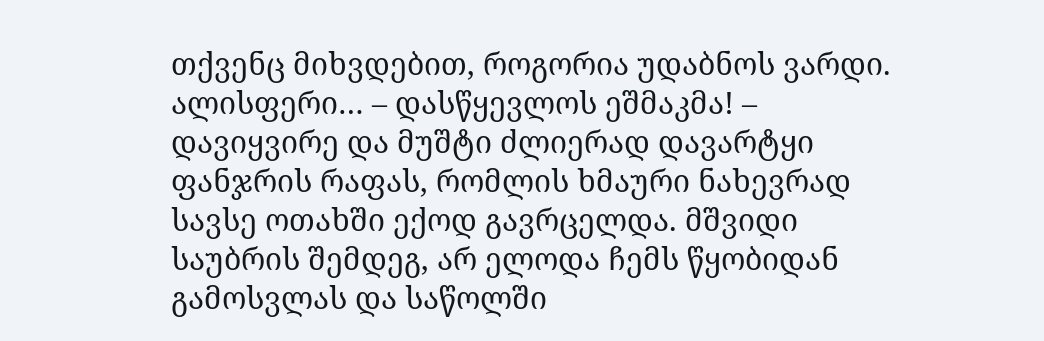თქვენც მიხვდებით, როგორია უდაბნოს ვარდი. ალისფერი… – დასწყევლოს ეშმაკმა! – დავიყვირე და მუშტი ძლიერად დავარტყი ფანჯრის რაფას, რომლის ხმაური ნახევრად სავსე ოთახში ექოდ გავრცელდა. მშვიდი საუბრის შემდეგ, არ ელოდა ჩემს წყობიდან გამოსვლას და საწოლში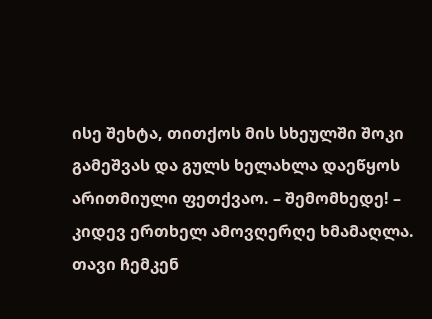ისე შეხტა, თითქოს მის სხეულში შოკი გამეშვას და გულს ხელახლა დაეწყოს არითმიული ფეთქვაო. – შემომხედე! – კიდევ ერთხელ ამოვღერღე ხმამაღლა. თავი ჩემკენ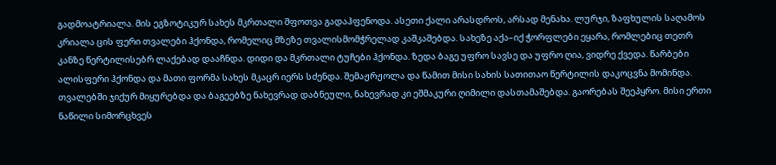გადმოატრიალა. მის ეგზოტიკურ სახეს მკრთალი შფოთვა გადაჰფენოდა. ასეთი ქალი არასდროს, არსად მენახა. ლურჯი, ზაფხულის საღამოს კრიალა ცის ფერი თვალები ჰქონდა, რომელიც მზეზე თვალისმომჭრელად კაშკაშებდა. სახეზე აქა–იქ ჭორფლები ეყარა, რომლებიც თეთრ კანზე წერტილისებრ ლაქებად დააჩნდა. დიდი და მკრთალი ტუჩები ჰქონდა. ზედა ბაგე უფრო სავსე და უფრო ღია, ვიდრე ქვედა. წარბები ალისფერი ჰქონდა და მათი ფორმა სახეს მკაცრ იერს სძენდა. შემაჟრჟოლა და წამით მისი სახის სათითაო წერტილის დაკოცვნა მომინდა. თვალებში ჯიქურ მიყურებდა და ბაგეებზე ნახევრად დაბნეული, ნახევრად კი ეშმაკური ღიმილი დასთამაშებდა. გაორებას შეეპყრო. მისი ერთი ნაწილი სიმორცხვეს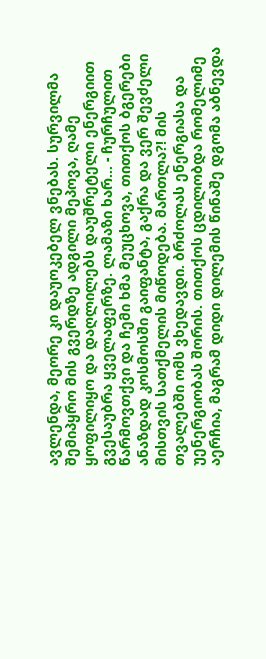ავლენდა, მეორე კი დაუოკებელ ვნებას. სურვილმა შემიპყრო მის გვერდზე ადგილი მეპოვა, ღამე ყოფილიყო და დაღლილებს დაუშრეტელი ენერგიით გვესაუბრა ყველაფერზე. ლამაზი ხარ… - ჩურჩულით წარმოვთქვი და ჩემი ხმა მეუცხოვა, თითქოს ბგერები ანაზდად კოსმოსში გაიფანტა, გაქრა და ვერ შევძელი მისთვის სათქმელის მიწოდება. მართლა?! მის თვალებში ომს ვხედავდი. ბრძოლას ენერგიასა და უენერგიობას შორის. თითქოს ცდილობდა რომელიმე აერჩია, მაგრამ დიდი დილემის წინაშე დგომა აბნევდა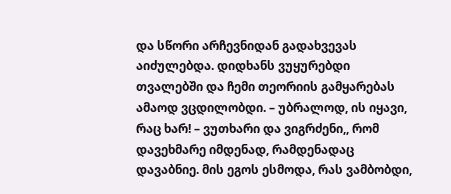და სწორი არჩევნიდან გადახვევას აიძულებდა. დიდხანს ვუყურებდი თვალებში და ჩემი თეორიის გამყარებას ამაოდ ვცდილობდი. – უბრალოდ, ის იყავი, რაც ხარ! – ვუთხარი და ვიგრძენი,, რომ დავეხმარე იმდენად, რამდენადაც დავაბნიე. მის ეგოს ესმოდა, რას ვამბობდი,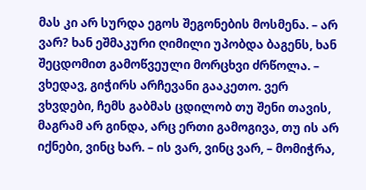მას კი არ სურდა ეგოს შეგონების მოსმენა. – არ ვარ? ხან ეშმაკური ღიმილი უპობდა ბაგენს, ხან შეცდომით გამოწვეული მორცხვი ძრწოლა. – ვხედავ, გიჭირს არჩევანი გააკეთო. ვერ ვხვდები, ჩემს გაბმას ცდილობ თუ შენი თავის, მაგრამ არ გინდა, არც ერთი გამოგივა, თუ ის არ იქნები, ვინც ხარ. – ის ვარ, ვინც ვარ, – მომიჭრა,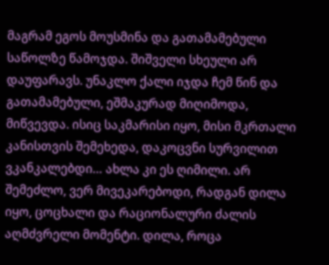მაგრამ ეგოს მოუსმინა და გათამამებული საწოლზე წამოჯდა. შიშველი სხეული არ დაუფარავს. უნაკლო ქალი იჯდა ჩემ წინ და გათამამებული, ეშმაკურად მიღიმოდა, მიწვევდა. ისიც საკმარისი იყო, მისი მკრთალი კანისთვის შემეხედა, დაკოცვნი სურვილით ვკანკალებდი… ახლა კი ეს ღიმილი. არ შემეძლო, ვერ მივეკარებოდი, რადგან დილა იყო, ცოცხალი და რაციონალური ძალის აღმძვრელი მომენტი. დილა, როცა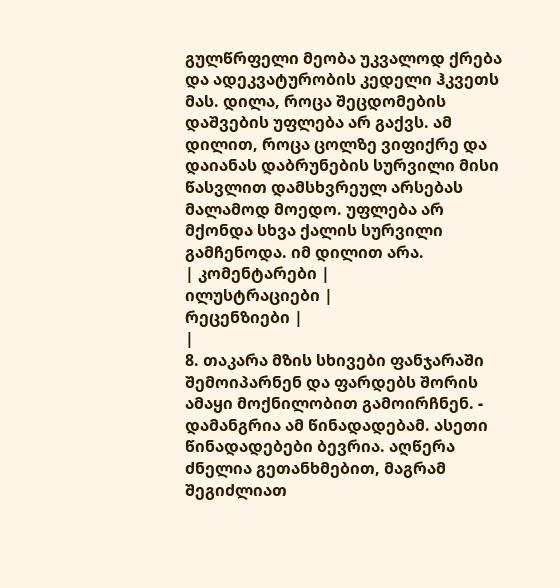გულწრფელი მეობა უკვალოდ ქრება და ადეკვატურობის კედელი ჰკვეთს მას. დილა, როცა შეცდომების დაშვების უფლება არ გაქვს. ამ დილით, როცა ცოლზე ვიფიქრე და დაიანას დაბრუნების სურვილი მისი წასვლით დამსხვრეულ არსებას მალამოდ მოედო. უფლება არ მქონდა სხვა ქალის სურვილი გამჩენოდა. იმ დილით არა.
| კომენტარები |
ილუსტრაციები |
რეცენზიები |
|
8. თაკარა მზის სხივები ფანჯარაში შემოიპარნენ და ფარდებს შორის ამაყი მოქნილობით გამოირჩნენ. - დამანგრია ამ წინადადებამ. ასეთი წინადადებები ბევრია. აღწერა ძნელია გეთანხმებით, მაგრამ შეგიძლიათ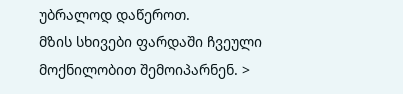უბრალოდ დაწეროთ.
მზის სხივები ფარდაში ჩვეული მოქნილობით შემოიპარნენ. >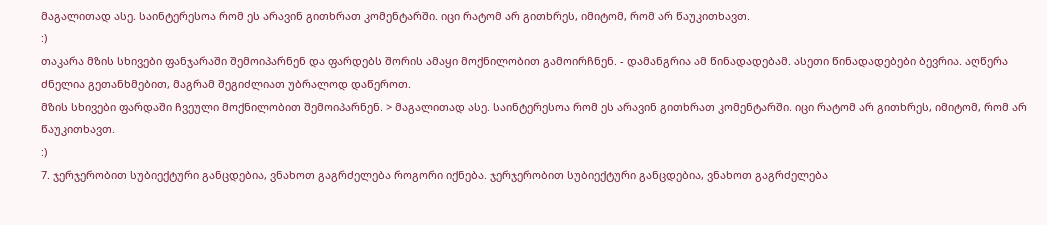მაგალითად ასე. საინტერესოა რომ ეს არავინ გითხრათ კომენტარში. იცი რატომ არ გითხრეს, იმიტომ, რომ არ წაუკითხავთ.
:)
თაკარა მზის სხივები ფანჯარაში შემოიპარნენ და ფარდებს შორის ამაყი მოქნილობით გამოირჩნენ. - დამანგრია ამ წინადადებამ. ასეთი წინადადებები ბევრია. აღწერა ძნელია გეთანხმებით, მაგრამ შეგიძლიათ უბრალოდ დაწეროთ.
მზის სხივები ფარდაში ჩვეული მოქნილობით შემოიპარნენ. > მაგალითად ასე. საინტერესოა რომ ეს არავინ გითხრათ კომენტარში. იცი რატომ არ გითხრეს, იმიტომ, რომ არ წაუკითხავთ.
:)
7. ჯერჯერობით სუბიექტური განცდებია, ვნახოთ გაგრძელება როგორი იქნება. ჯერჯერობით სუბიექტური განცდებია, ვნახოთ გაგრძელება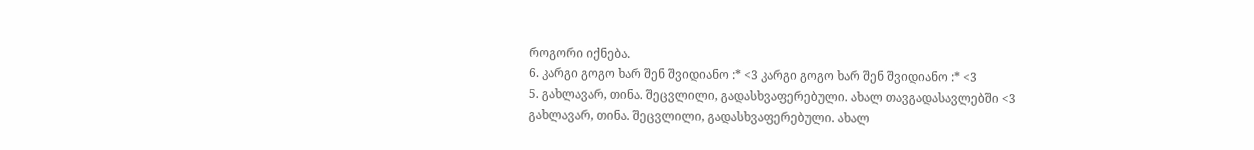როგორი იქნება.
6. კარგი გოგო ხარ შენ შვიდიანო :* <3 კარგი გოგო ხარ შენ შვიდიანო :* <3
5. გახლავარ, თინა. შეცვლილი, გადასხვაფერებული. ახალ თავგადასავლებში <3 გახლავარ, თინა. შეცვლილი, გადასხვაფერებული. ახალ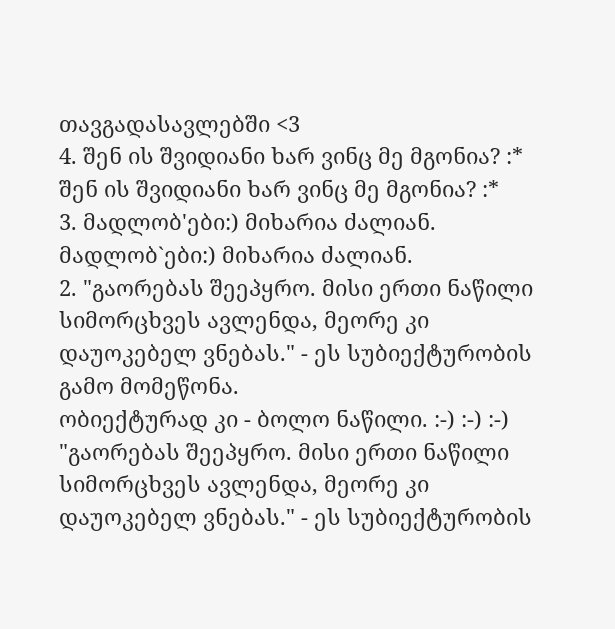თავგადასავლებში <3
4. შენ ის შვიდიანი ხარ ვინც მე მგონია? :* შენ ის შვიდიანი ხარ ვინც მე მგონია? :*
3. მადლობ'ები:) მიხარია ძალიან. მადლობ`ები:) მიხარია ძალიან.
2. "გაორებას შეეპყრო. მისი ერთი ნაწილი სიმორცხვეს ავლენდა, მეორე კი დაუოკებელ ვნებას." - ეს სუბიექტურობის გამო მომეწონა.
ობიექტურად კი - ბოლო ნაწილი. :-) :-) :-) "გაორებას შეეპყრო. მისი ერთი ნაწილი სიმორცხვეს ავლენდა, მეორე კი დაუოკებელ ვნებას." - ეს სუბიექტურობის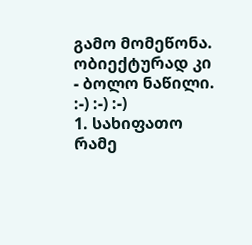გამო მომეწონა.
ობიექტურად კი - ბოლო ნაწილი. :-) :-) :-)
1. სახიფათო რამე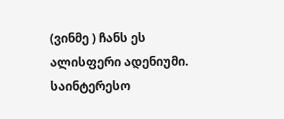(ვინმე ) ჩანს ეს ალისფერი ადენიუმი.
საინტერესო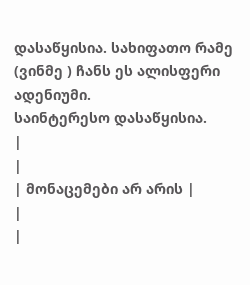დასაწყისია. სახიფათო რამე (ვინმე ) ჩანს ეს ალისფერი ადენიუმი.
საინტერესო დასაწყისია.
|
|
| მონაცემები არ არის |
|
|